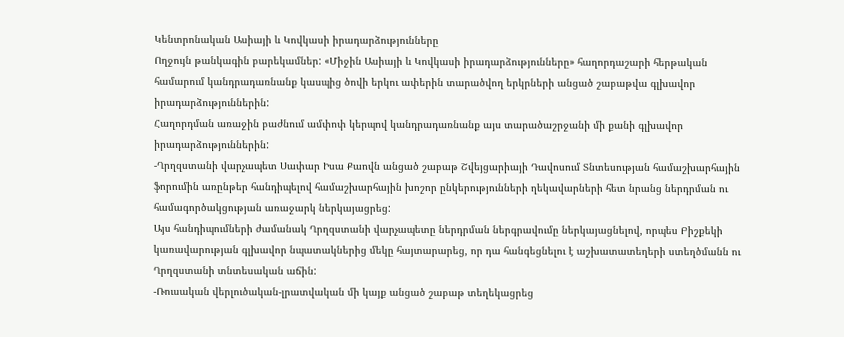Կենտրոնական Ասիայի և Կովկասի իրադարձությունները
Ողջույն թանկագին բարեկամներ: «Միջին Ասիայի և Կովկասի իրադարձությունները» հաղորդաշարի հերթական համարում կանդրադառնանք կասպից ծովի երկու ափերին տարածվող երկրների անցած շաբաթվա գլխավոր իրադարձություններին:
Հաղորդման առաջին բաժնում ամփոփ կերպով կանդրադառնանք այս տարածաշրջանի մի քանի գլխավոր իրադարձություններին:
-Ղրղզստանի վարչապետ Սափար Իսա Քաովն անցած շաբաթ Շվեյցարիայի Դավոսում Տնտեսության համաշխարհային ֆորումին առընթեր հանդիպելով համաշխարհային խոշոր ընկերությունների ղեկավարների հետ նրանց ներդրման ու համագործակցության առաջարկ ներկայացրեց:
Այս հանդիպումների ժամանակ Ղրղզստանի վարչապետը ներդրման ներգրավումը ներկայացնելով, որպես Բիշքեկի կառավարության գլխավոր նպատակներից մեկը հայտարարեց, որ դա հանգեցնելու է աշխատատեղերի ստեղծմանն ու Ղրղզստանի տնտեսական աճին:
-Ռուսական վերլուծական-լրատվական մի կայք անցած շաբաթ տեղեկացրեց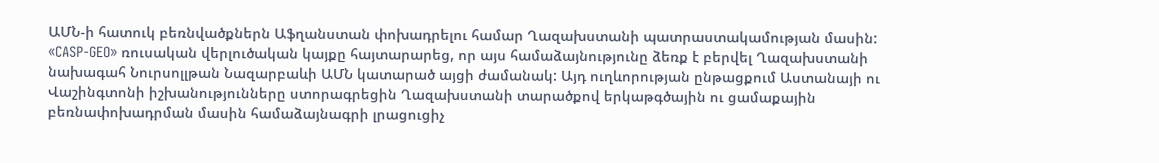ԱՄՆ-ի հատուկ բեռնվածքներն Աֆղանստան փոխադրելու համար Ղազախստանի պատրաստակամության մասին:
«CASP-GEO» ռուսական վերլուծական կայքը հայտարարեց, որ այս համաձայնությունը ձեռք է բերվել Ղազախստանի նախագահ Նուրսոլլթան Նազարբաևի ԱՄՆ կատարած այցի ժամանակ: Այդ ուղևորության ընթացքում Աստանայի ու Վաշինգտոնի իշխանությունները ստորագրեցին Ղազախստանի տարածքով երկաթգծային ու ցամաքային բեռնափոխադրման մասին համաձայնագրի լրացուցիչ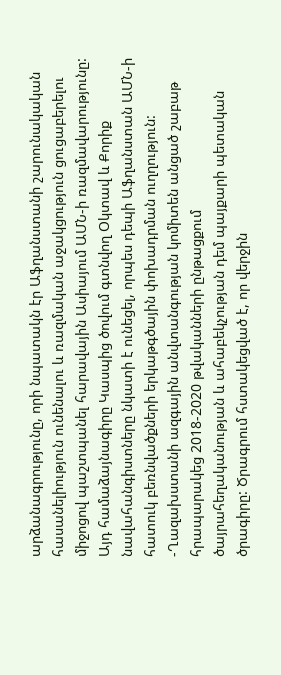արձանագրությունը, որի նպատակն էր Աֆղանստանի շարունակական հասանելիություն ունենալու և ռազմական աջակցություն ցուցաբերելու միջոցով պաշտպանել հարավային Ասիայում ԱՄՆ-ի ռազմավարությունը:
Այդ համաձայնագիրը Կասպից ծովում գտնվող Օկտավ և Քորիք նավահանգիստները նկատի է ունեցել, որպես դեպի Աֆղանստան ԱՄՆ-ի հատուկ բեռնվածքների երկաթգծային փոխադրման ուղղություն:
-Ղազախստանի ազգային անվտանգության կոմիտեն անցած շաբաթ հրապարակեց 2018-2020 թվականների ընթացքում ծայրահեղականության և ահաբեկչության դեմ պայքարի պետական ծրագիրը: Ծրագրում հստակեցված է, որ վերջին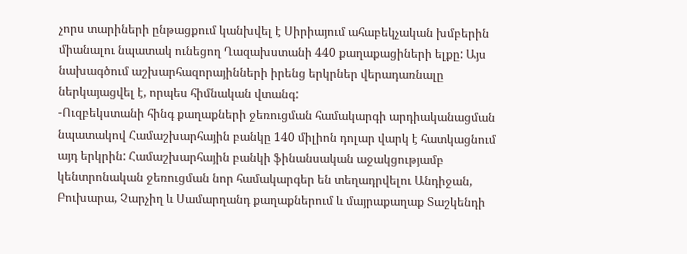չորս տարիների ընթացքում կանխվել է Սիրիայում ահաբեկչական խմբերին միանալու նպատակ ունեցող Ղազախստանի 440 քաղաքացիների ելքը: Այս նախագծում աշխարհազորայինների իրենց երկրներ վերադառնալը ներկայացվել է, որպես հիմնական վտանգ:
-Ուզբեկստանի հինգ քաղաքների ջեռուցման համակարգի արդիականացման նպատակով Համաշխարհային բանկը 140 միլիոն դոլար վարկ է հատկացնում այդ երկրին: Համաշխարհային բանկի ֆինանսական աջակցությամբ կենտրոնական ջեռուցման նոր համակարգեր են տեղադրվելու Անդիջան, Բուխարա, Չարչիղ և Սամարղանդ քաղաքներում և մայրաքաղաք Տաշկենդի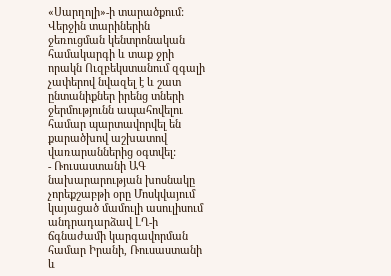«Սարղոլի»-ի տարածքում:
Վերջին տարիներին ջեռուցման կենտրոնական համակարգի և տաք ջրի որակն Ուզբեկստանում զգալի չափերով նվազել է և շատ ընտանիքներ իրենց տների ջերմությունն ապահովելու համար պարտավորվել են քարածխով աշխատով վառարաններից օգտվել:
- Ռուսաստանի ԱԳ նախարարության խոսնակը չորեքշաբթի օրը Մոսկվայում կայացած մամուլի ասուլիսում անդրադարձավ ԼՂ-ի ճգնաժամի կարգավորման համար Իրանի, Ռուսաստանի և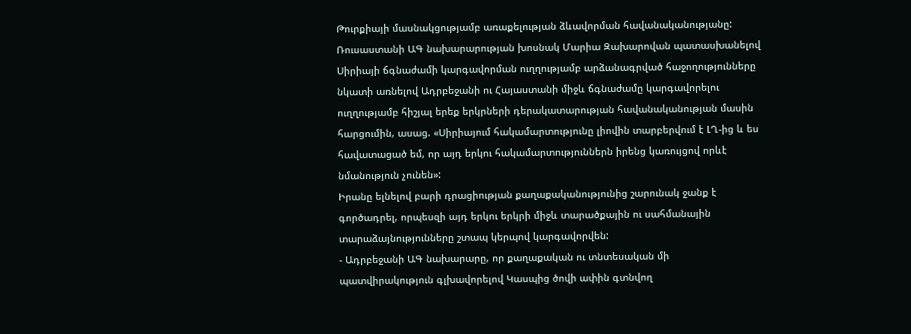Թուրքիայի մասնակցությամբ առաքելության ձևավորման հավանականությանը:
Ռուսաստանի ԱԳ նախարարության խոսնակ Մարիա Զախարովան պատասխանելով Սիրիայի ճգնաժամի կարգավորման ուղղությամբ արձանագրված հաջողությունները նկատի առնելով Ադրբեջանի ու Հայաստանի միջև ճգնաժամը կարգավորելու ուղղությամբ հիշյալ երեք երկրների դերակատարության հավանականության մասին հարցումին, ասաց. «Սիրիայում հակամարտությունը լիովին տարբերվում է ԼՂ-ից և ես հավատացած եմ, որ այդ երկու հակամարտություններն իրենց կառույցով որևէ նմանություն չունեն»:
Իրանը ելնելով բարի դրացիության քաղաքականությունից շարունակ ջանք է գործադրել, որպեսզի այդ երկու երկրի միջև տարածքային ու սահմանային տարաձայնությունները շտապ կերպով կարգավորվեն:
- Ադրբեջանի ԱԳ նախարարը, որ քաղաքական ու տնտեսական մի պատվիրակություն գլխավորելով Կասպից ծովի ափին գտնվող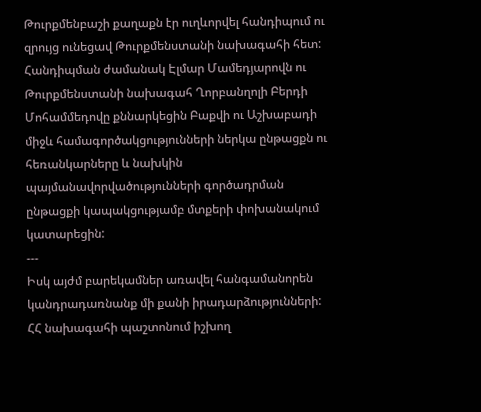Թուրքմենբաշի քաղաքն էր ուղևորվել հանդիպում ու զրույց ունեցավ Թուրքմենստանի նախագահի հետ: Հանդիպման ժամանակ Էլմար Մամեդյարովն ու Թուրքմենստանի նախագահ Ղորբանղոլի Բերդի Մոհամմեդովը քննարկեցին Բաքվի ու Աշխաբադի միջև համագործակցությունների ներկա ընթացքն ու հեռանկարները և նախկին պայմանավորվածությունների գործադրման ընթացքի կապակցությամբ մտքերի փոխանակում կատարեցին:
---
Իսկ այժմ բարեկամներ առավել հանգամանորեն կանդրադառնանք մի քանի իրադարձությունների:
ՀՀ նախագահի պաշտոնում իշխող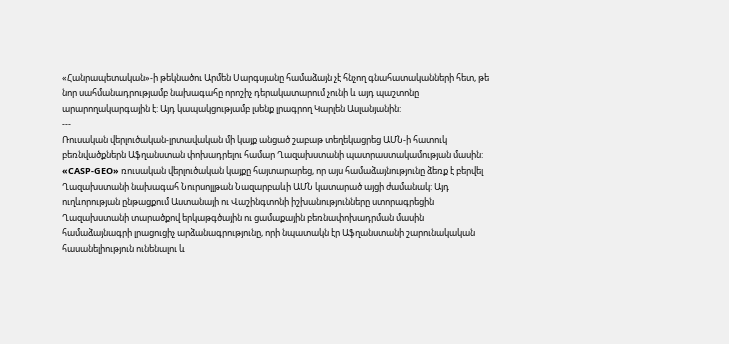«Հանրապետական»-ի թեկնածու Արմեն Սարգսյանը համաձայն չէ հնչող գնահատականների հետ, թե նոր սահմանադրությամբ նախագահը որոշիչ դերակատարում չունի և այդ պաշտոնը արարողակարգային է: Այդ կապակցությամբ լսենք լրագրող Կարլեն Ասլանյանին:
---
Ռուսական վերլուծական-լրտավական մի կայք անցած շաբաթ տեղեկացրեց ԱՄՆ-ի հատուկ բեռնվածքներն Աֆղանստան փոխադրելու համար Ղազախստանի պատրաստակամության մասին: «CASP-GEO» ռուսական վերլուծական կայքը հայտարարեց, որ այս համաձայնությունը ձեռք է բերվել Ղազախստանի նախագահ Նուրսոլլթան Նազարբաևի ԱՄՆ կատարած այցի ժամանակ: Այդ ուղևորության ընթացքում Աստանայի ու Վաշինգտոնի իշխանությունները ստորագրեցին Ղազախստանի տարածքով երկաթգծային ու ցամաքային բեռնափոխադրման մասին համաձայնագրի լրացուցիչ արձանագրությունը, որի նպատակն էր Աֆղանստանի շարունակական հասանելիություն ունենալու և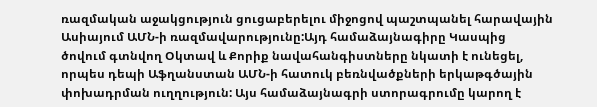ռազմական աջակցություն ցուցաբերելու միջոցով պաշտպանել հարավային Ասիայում ԱՄՆ-ի ռազմավարությունը:Այդ համաձայնագիրը Կասպից ծովում գտնվող Օկտավ և Քորիք նավահանգիստները նկատի է ունեցել, որպես դեպի Աֆղանստան ԱՄՆ-ի հատուկ բեռնվածքների երկաթգծային փոխադրման ուղղություն: Այս համաձայնագրի ստորագրումը կարող է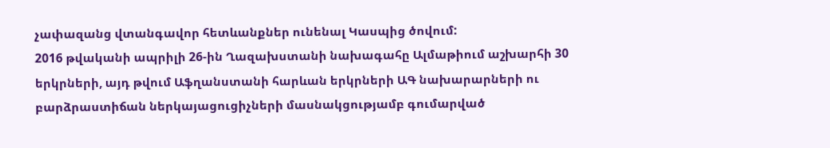չափազանց վտանգավոր հետևանքներ ունենալ Կասպից ծովում:
2016 թվականի ապրիլի 26-ին Ղազախստանի նախագահը Ալմաթիում աշխարհի 30 երկրների, այդ թվում Աֆղանստանի հարևան երկրների ԱԳ նախարարների ու բարձրաստիճան ներկայացուցիչների մասնակցությամբ գումարված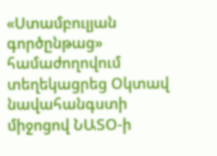«Ստամբուլյան գործընթաց» համաժողովում տեղեկացրեց Օկտավ նավահանգստի միջոցով ՆԱՏՕ-ի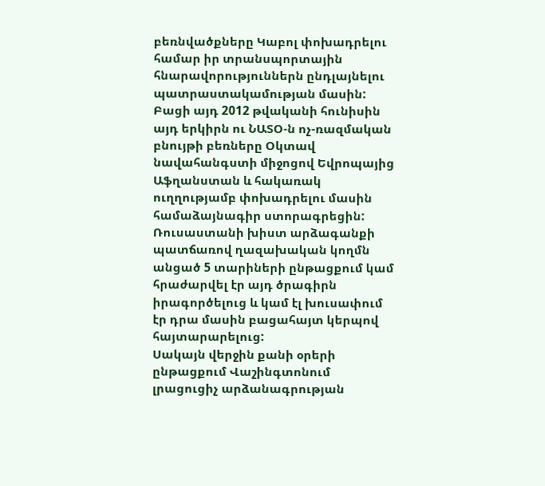բեռնվածքները Կաբոլ փոխադրելու համար իր տրանսպորտային հնարավորություններն ընդլայնելու պատրաստակամության մասին:
Բացի այդ 2012 թվականի հունիսին այդ երկիրն ու ՆԱՏՕ-ն ոչ-ռազմական բնույթի բեռները Օկտավ նավահանգստի միջոցով Եվրոպայից Աֆղանստան և հակառակ ուղղությամբ փոխադրելու մասին համաձայնագիր ստորագրեցին:
Ռուսաստանի խիստ արձագանքի պատճառով ղազախական կողմն անցած 5 տարիների ընթացքում կամ հրաժարվել էր այդ ծրագիրն իրագործելուց և կամ էլ խուսափում էր դրա մասին բացահայտ կերպով հայտարարելուց:
Սակայն վերջին քանի օրերի ընթացքում Վաշինգտոնում լրացուցիչ արձանագրության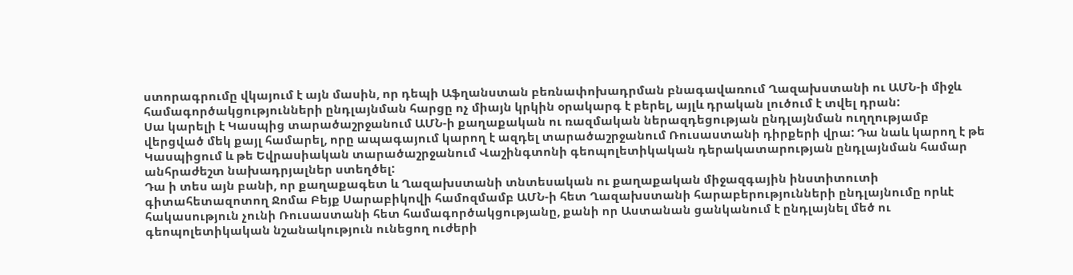ստորագրումը վկայում է այն մասին, որ դեպի Աֆղանստան բեռնափոխադրման բնագավառում Ղազախստանի ու ԱՄՆ-ի միջև համագործակցությունների ընդլայնման հարցը ոչ միայն կրկին օրակարգ է բերել, այլև դրական լուծում է տվել դրան:
Սա կարելի է Կասպից տարածաշրջանում ԱՄՆ-ի քաղաքական ու ռազմական ներազդեցության ընդլայնման ուղղությամբ վերցված մեկ քայլ համարել, որը ապագայում կարող է ազդել տարածաշրջանում Ռուսաստանի դիրքերի վրա: Դա նաև կարող է թե Կասպիցում և թե Եվրասիական տարածաշրջանում Վաշինգտոնի գեոպոլետիկական դերակատարության ընդլայնման համար անհրաժեշտ նախադրյալներ ստեղծել:
Դա ի տես այն բանի, որ քաղաքագետ և Ղազախստանի տնտեսական ու քաղաքական միջազգային ինստիտուտի գիտահետազոտող Ջոմա Բեյք Սարաբիկովի համոզմամբ ԱՄՆ-ի հետ Ղազախստանի հարաբերությունների ընդլայնումը որևէ հակասություն չունի Ռուսաստանի հետ համագործակցությանը, քանի որ Աստանան ցանկանում է ընդլայնել մեծ ու գեոպոլետիկական նշանակություն ունեցող ուժերի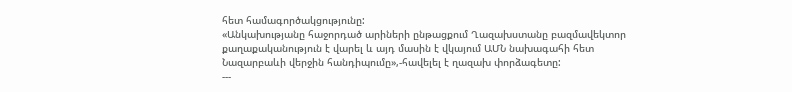հետ համագործակցությունը:
«Անկախությանը հաջորդած արիների ընթացքում Ղազախստանը բազմավեկտոր քաղաքականություն է վարել և այդ մասին է վկայում ԱՄՆ նախագահի հետ Նազարբաևի վերջին հանդիպումը»,-հավելել է ղազախ փորձագետը:
---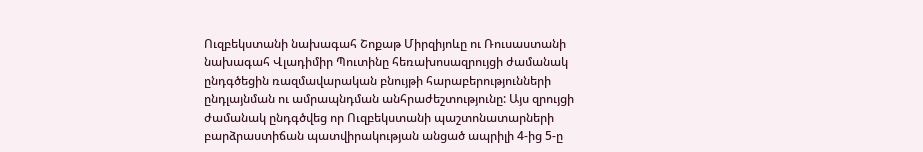Ուզբեկստանի նախագահ Շոքաթ Միրզիյոևը ու Ռուսաստանի նախագահ Վլադիմիր Պուտինը հեռախոսազրույցի ժամանակ ընդգծեցին ռազմավարական բնույթի հարաբերությունների ընդլայնման ու ամրապնդման անհրաժեշտությունը: Այս զրույցի ժամանակ ընդգծվեց որ Ուզբեկստանի պաշտոնատարների բարձրաստիճան պատվիրակության անցած ապրիլի 4-ից 5-ը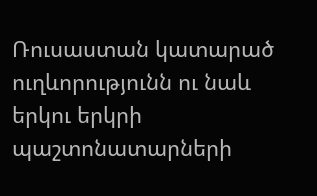Ռուսաստան կատարած ուղևորությունն ու նաև երկու երկրի պաշտոնատարների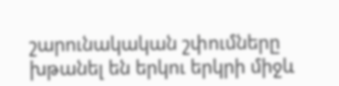շարունակական շփումները խթանել են երկու երկրի միջև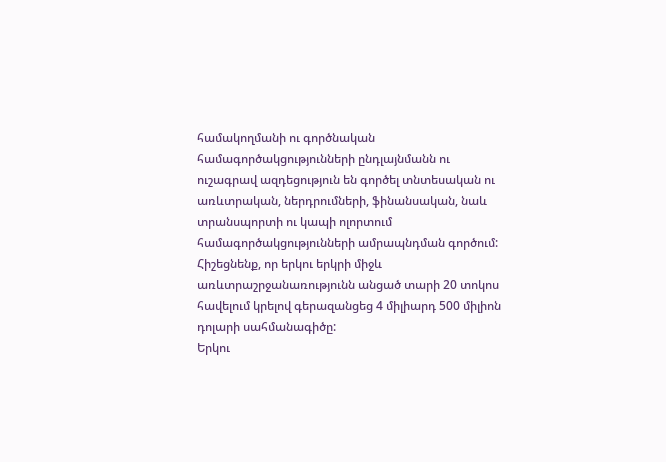համակողմանի ու գործնական համագործակցությունների ընդլայնմանն ու ուշագրավ ազդեցություն են գործել տնտեսական ու առևտրական, ներդրումների, ֆինանսական, նաև տրանսպորտի ու կապի ոլորտում համագործակցությունների ամրապնդման գործում:
Հիշեցնենք, որ երկու երկրի միջև առևտրաշրջանառությունն անցած տարի 20 տոկոս հավելում կրելով գերազանցեց 4 միլիարդ 500 միլիոն դոլարի սահմանագիծը:
Երկու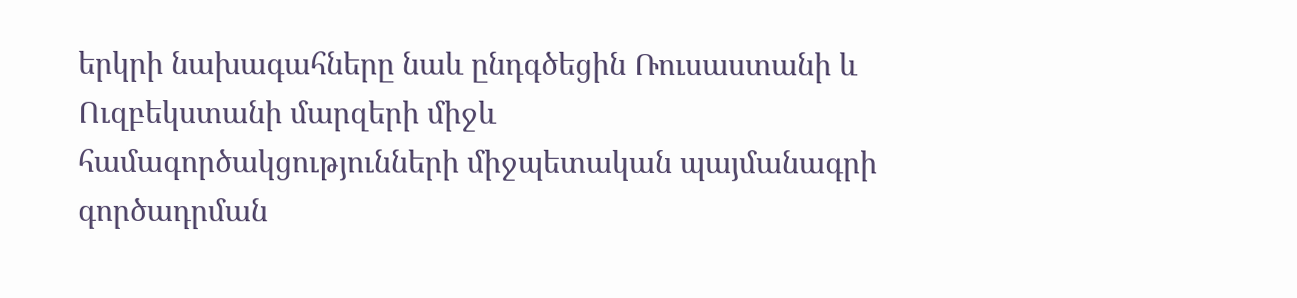երկրի նախագահները նաև ընդգծեցին Ռուսաստանի և Ուզբեկստանի մարզերի միջև համագործակցությունների միջպետական պայմանագրի գործադրման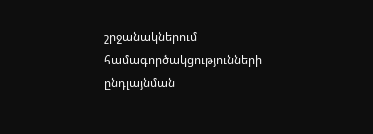շրջանակներում համագործակցությունների ընդլայնման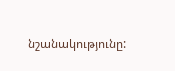նշանակությունը: